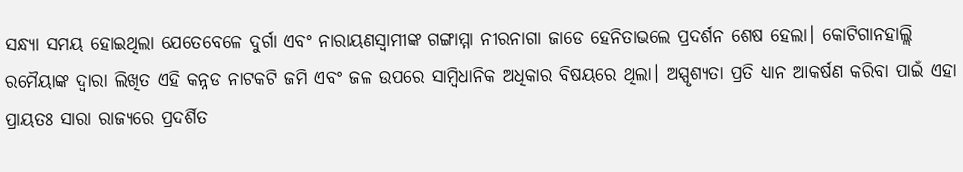ସନ୍ଧ୍ୟା ସମୟ ହୋଇଥିଲା ଯେତେବେଳେ ଦୁର୍ଗା ଏବଂ ନାରାୟଣସ୍ୱାମୀଙ୍କ ଗଙ୍ଗାମ୍ମା ନୀରନାଗା ଜାଡେ ହେନିତାଭଲେ ପ୍ରଦର୍ଶନ ଶେଷ ହେଲା। କୋଟିଗାନହାଲ୍ଲି ରମୈୟାଙ୍କ ଦ୍ଵାରା ଲିଖିତ ଏହି କନ୍ନଡ ନାଟକଟି ଜମି ଏବଂ ଜଳ ଉପରେ ସାମ୍ବିଧାନିକ ଅଧିକାର ବିଷୟରେ ଥିଲା। ଅସ୍ପୃଶ୍ୟତା ପ୍ରତି ଧ୍ୟାନ ଆକର୍ଷଣ କରିବା ପାଇଁ ଏହା ପ୍ରାୟତଃ ସାରା ରାଜ୍ୟରେ ପ୍ରଦର୍ଶିତ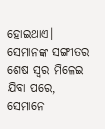ହୋଇଥାଏ।
ସେମାନଙ୍କ ସଙ୍ଗୀତର ଶେଷ ସ୍ୱର ମିଳେଇ ଯିବା ପରେ, ସେମାନେ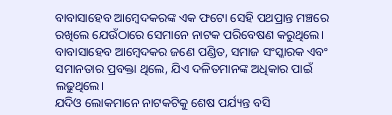ବାବାସାହେବ ଆମ୍ବେଦକରଙ୍କ ଏକ ଫଟୋ ସେହି ପଥପ୍ରାନ୍ତ ମଞ୍ଚରେ ରଖିଲେ ଯେଉଁଠାରେ ସେମାନେ ନାଟକ ପରିବେଷଣ କରୁଥିଲେ। ବାବାସାହେବ ଆମ୍ବେଦକର ଜଣେ ପଣ୍ଡିତ, ସମାଜ ସଂସ୍କାରକ ଏବଂ ସମାନତାର ପ୍ରବକ୍ତା ଥିଲେ, ଯିଏ ଦଳିତମାନଙ୍କ ଅଧିକାର ପାଇଁ ଲଢୁଥିଲେ।
ଯଦିଓ ଲୋକମାନେ ନାଟକଟିକୁ ଶେଷ ପର୍ଯ୍ୟନ୍ତ ବସି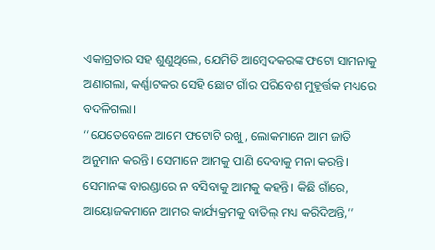ଏକାଗ୍ରତାର ସହ ଶୁଣୁଥିଲେ, ଯେମିତି ଆମ୍ବେଦକରଙ୍କ ଫଟୋ ସାମନାକୁ ଅଣାଗଲା, କର୍ଣ୍ଣାଟକର ସେହି ଛୋଟ ଗାଁର ପରିବେଶ ମୁହୂର୍ତ୍ତକ ମଧ୍ୟରେ ବଦଳିଗଲା।
‘‘ଯେତେବେଳେ ଆମେ ଫଟୋଟି ରଖୁ, ଲୋକମାନେ ଆମ ଜାତି ଅନୁମାନ କରନ୍ତି। ସେମାନେ ଆମକୁ ପାଣି ଦେବାକୁ ମନା କରନ୍ତି। ସେମାନଙ୍କ ବାରଣ୍ଡାରେ ନ ବସିବାକୁ ଆମକୁ କହନ୍ତି। କିଛି ଗାଁରେ, ଆୟୋଜକମାନେ ଆମର କାର୍ଯ୍ୟକ୍ରମକୁ ବାତିଲ୍ ମଧ୍ୟ କରିଦିଅନ୍ତି,’’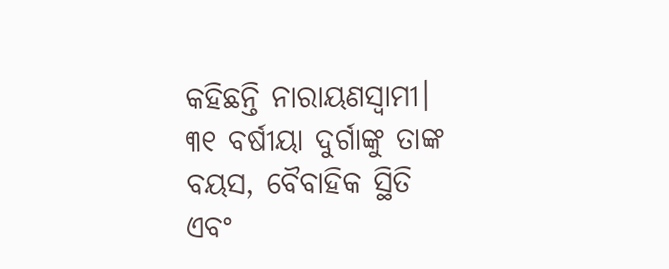କହିଛନ୍ତି ନାରାୟଣସ୍ୱାମୀ।
୩୧ ବର୍ଷୀୟା ଦୁର୍ଗାଙ୍କୁ ତାଙ୍କ ବୟସ, ବୈବାହିକ ସ୍ଥିତି ଏବଂ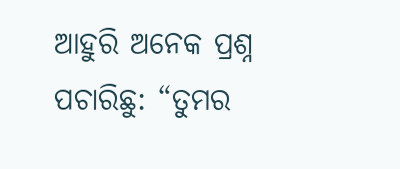ଆହୁରି ଅନେକ ପ୍ରଶ୍ନ ପଚାରିଛୁ: “ତୁମର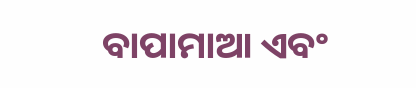ବାପାମାଆ ଏବଂ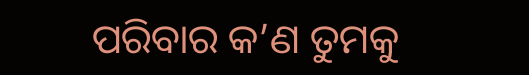ପରିବାର କ’ଣ ତୁମକୁ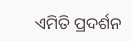ଏମିତି ପ୍ରଦର୍ଶନ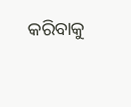କରିବାକୁ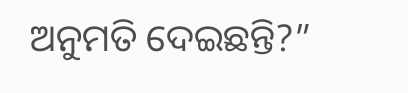ଅନୁମତି ଦେଇଛନ୍ତି?”